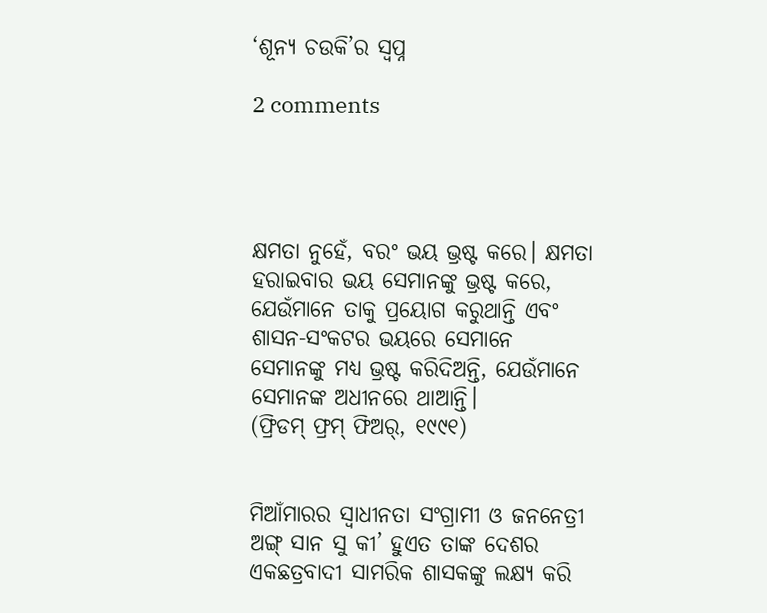‘ଶୂନ୍ୟ ଚଉକି’ର ସ୍ବପ୍ନ

2 comments




କ୍ଷମତା ନୁହେଁ, ବରଂ ଭୟ ଭ୍ରଷ୍ଟ କରେ। କ୍ଷମତା ହରାଇବାର ଭୟ ସେମାନଙ୍କୁ ଭ୍ରଷ୍ଟ କରେ, ଯେଉଁମାନେ ତାକୁ ପ୍ରୟୋଗ କରୁଥାନ୍ତି ଏବଂ ଶାସନ-ସଂକଟର ଭୟରେ ସେମାନେ ସେମାନଙ୍କୁ ମଧ୍ୟ ଭ୍ରଷ୍ଟ କରିଦିଅନ୍ତି, ଯେଉଁମାନେ ସେମାନଙ୍କ ଅଧୀନରେ ଥାଆନ୍ତି।
(ଫ୍ରିଡମ୍ ଫ୍ରମ୍ ଫିଅର୍, ୧୯୯୧)


ମିଆଁମାରର ସ୍ବାଧୀନତା ସଂଗ୍ରାମୀ ଓ ଜନନେତ୍ରୀ ଅଙ୍ଗ୍ ସାନ ସୁ କୀ’ ହୁଏତ ତାଙ୍କ ଦେଶର ଏକଛତ୍ରବାଦୀ ସାମରିକ ଶାସକଙ୍କୁ ଲକ୍ଷ୍ୟ କରି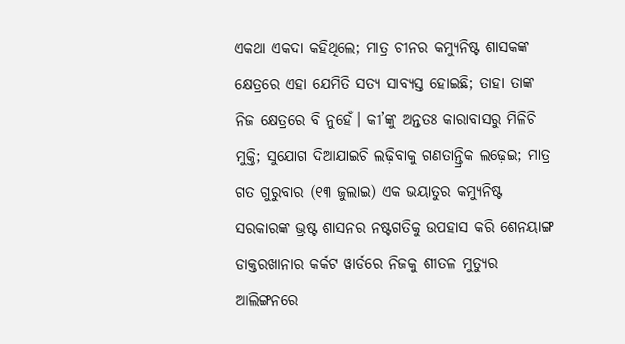ଏକଥା ଏକଦା କହିଥିଲେ; ମାତ୍ର ଚୀନର କମ୍ୟୁନିଷ୍ଟ ଶାସକଙ୍କ କ୍ଷେତ୍ରରେ ଏହା ଯେମିତି ସତ୍ୟ ସାବ୍ୟସ୍ତ ହୋଇଛି; ତାହା ତାଙ୍କ ନିଜ କ୍ଷେତ୍ରରେ ବି ନୁହେଁ। କୀ’ଙ୍କୁ ଅନ୍ତତଃ କାରାବାସରୁ ମିଳିଚି ମୁକ୍ତି; ସୁଯୋଗ ଦିଆଯାଇଚି ଲଢ଼ିବାକୁ ଗଣତାନ୍ତ୍ରିକ ଲଢ଼େଇ; ମାତ୍ର ଗତ ଗୁରୁବାର (୧୩ ଜୁଲାଇ) ଏକ ଭୟାତୁର କମ୍ୟୁନିଷ୍ଟ ସରକାରଙ୍କ ଭ୍ରଷ୍ଟ ଶାସନର ନଷ୍ଟଗତିକୁ ଉପହାସ କରି ଶେନୟାଙ୍ଗ ଡାକ୍ତରଖାନାର କର୍କଟ ୱାର୍ଡରେ ନିଜକୁ ଶୀତଳ ମୁତ୍ୟୁର ଆଲିଙ୍ଗନରେ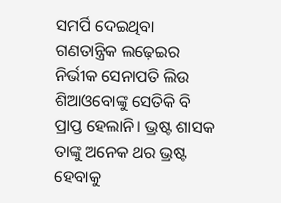ସମର୍ପି ଦେଇଥିବା ଗଣତାନ୍ତ୍ରିକ ଲଢ଼େଇର ନିର୍ଭୀକ ସେନାପତି ଲିଉ ଶିଆଓବୋଙ୍କୁ ସେତିକି ବି ପ୍ରାପ୍ତ ହେଲାନି। ଭ୍ରଷ୍ଟ ଶାସକ ତାଙ୍କୁ ଅନେକ ଥର ଭ୍ରଷ୍ଟ ହେବାକୁ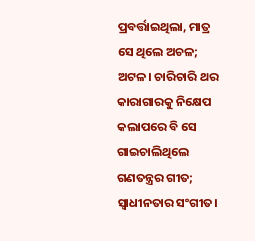ପ୍ରବର୍ତ୍ତାଇଥିଲା, ମାତ୍ର ସେ ଥିଲେ ଅଚଳ; ଅଟଳ। ଚାରିଚାରି ଥର କାରାଗାରକୁ ନିକ୍ଷେପ କଲାପରେ ବି ସେ ଗାଇଚାଲିଥିଲେ ଗଣତନ୍ତ୍ରର ଗୀତ; ସ୍ବାଧୀନତାର ସଂଗୀତ।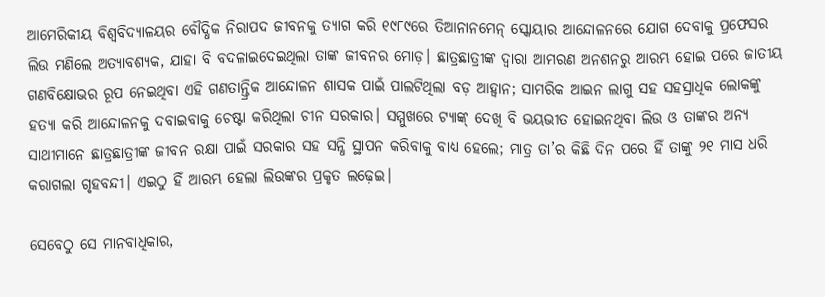ଆମେରିକୀୟ ବିଶ୍ବବିଦ୍ୟାଳୟର ବୌଦ୍ଧିକ ନିରାପଦ ଜୀବନକୁ ତ୍ୟାଗ କରି ୧୯୮୯ରେ ତିଆନାନମେନ୍ ସ୍କୋୟାର ଆନ୍ଦୋଳନରେ ଯୋଗ ଦେବାକୁ ପ୍ରଫେସର ଲିଉ ମଣିଲେ ଅତ୍ୟାବଶ୍ୟକ, ଯାହା ବି ବଦଳାଇଦେଇଥିଲା ତାଙ୍କ ଜୀବନର ମୋଡ଼। ଛାତ୍ରଛାତ୍ରୀଙ୍କ ଦ୍ବାରା ଆମରଣ ଅନଶନରୁ ଆରମ୍ଭ ହୋଇ ପରେ ଜାତୀୟ ଗଣବିକ୍ଷୋଭର ରୂପ ନେଇଥିବା ଏହି ଗଣତାନ୍ତ୍ରିକ ଆନ୍ଦୋଳନ ଶାସକ ପାଇଁ ପାଲଟିଥିଲା ବଡ଼ ଆହ୍ବାନ; ସାମରିକ ଆଇନ ଲାଗୁ ସହ ସହସ୍ରାଧିକ ଲୋକଙ୍କୁ ହତ୍ୟା କରି ଆନ୍ଦୋଳନକୁ ଦବାଇବାକୁ ଚେଷ୍ଟା କରିଥିଲା ଚୀନ ସରକାର। ସମ୍ମୁଖରେ ଟ୍ୟାଙ୍କ୍ ଦେଖି ବି ଭୟଭୀତ ହୋଇନଥିବା ଲିଉ ଓ ତାଙ୍କର ଅନ୍ୟ ସାଥୀମାନେ ଛାତ୍ରଛାତ୍ରୀଙ୍କ ଜୀବନ ରକ୍ଷା ପାଇଁ ସରକାର ସହ ସନ୍ଧି ସ୍ଥାପନ କରିବାକୁ ବାଧ୍ୟ ହେଲେ; ମାତ୍ର ତା’ର କିଛି ଦିନ ପରେ ହିଁ ତାଙ୍କୁ ୨୧ ମାସ ଧରି କରାଗଲା ଗୃହବନ୍ଦୀ। ଏଇଠୁ ହିଁ ଆରମ୍ଭ ହେଲା ଲିଉଙ୍କର ପ୍ରକୃତ ଲଢ଼େଇ।

ସେବେଠୁ ସେ ମାନବାଧିକାର,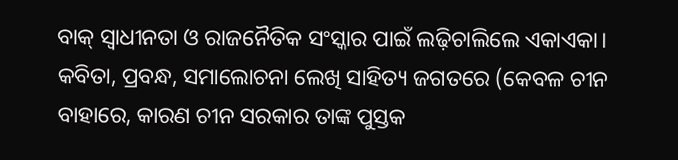ବାକ୍ ସ୍ବାଧୀନତା ଓ ରାଜନୈତିକ ସଂସ୍କାର ପାଇଁ ଲଢ଼ିଚାଲିଲେ ଏକାଏକା। କବିତା, ପ୍ରବନ୍ଧ, ସମାଲୋଚନା ଲେଖି ସାହିତ୍ୟ ଜଗତରେ (କେବଳ ଚୀନ ବାହାରେ, କାରଣ ଚୀନ ସରକାର ତାଙ୍କ ପୁସ୍ତକ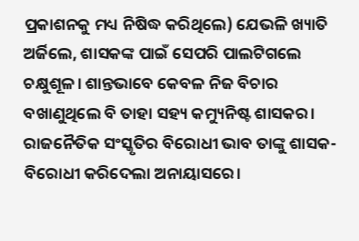ପ୍ରକାଶନକୁ ମଧ୍ୟ ନିଷିଦ୍ଧ କରିଥିଲେ) ଯେଭଳି ଖ୍ୟାତି ଅର୍ଜିଲେ, ଶାସକଙ୍କ ପାଇଁ ସେପରି ପାଲଟିଗଲେ ଚକ୍ଷୁଶୂଳ। ଶାନ୍ତଭାବେ କେବଳ ନିଜ ବିଚାର ବଖାଣୁଥିଲେ ବି ତାହା ସହ୍ୟ କମ୍ୟୁନିଷ୍ଟ ଶାସକର। ରାଜନୈତିକ ସଂସ୍କୃତିର ବିରୋଧୀ ଭାବ ତାଙ୍କୁ ଶାସକ-ବିରୋଧୀ କରିଦେଲା ଅନାୟାସରେ।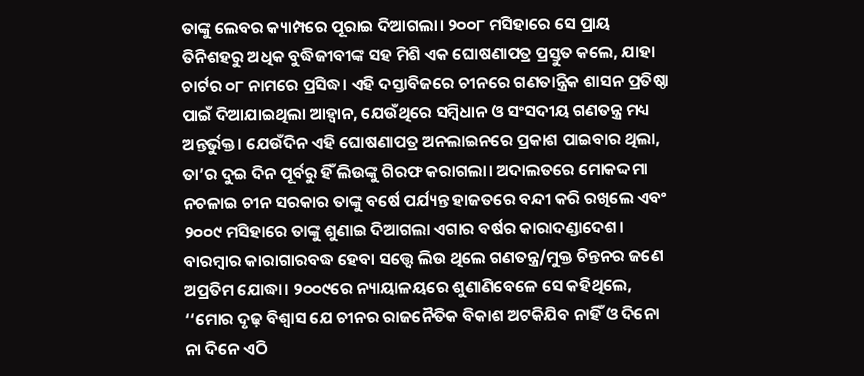ତାଙ୍କୁ ଲେବର କ୍ୟାମ୍ପରେ ପୂରାଇ ଦିଆଗଲା। ୨୦୦୮ ମସିହାରେ ସେ ପ୍ରାୟ ତିନିଶହରୁ ଅଧିକ ବୁଦ୍ଧିଜୀବୀଙ୍କ ସହ ମିଶି ଏକ ଘୋଷଣାପତ୍ର ପ୍ରସ୍ତୁତ କଲେ, ଯାହା ଚାର୍ଟର ୦୮ ନାମରେ ପ୍ରସିଦ୍ଧ। ଏହି ଦସ୍ତାବିଜରେ ଚୀନରେ ଗଣତାନ୍ତ୍ରିକ ଶାସନ ପ୍ରତିଷ୍ଠା ପାଇଁ ଦିଆଯାଇଥିଲା ଆହ୍ବାନ, ଯେଉଁଥିରେ ସମ୍ବିଧାନ ଓ ସଂସଦୀୟ ଗଣତନ୍ତ୍ର ମଧ୍ୟ ଅନ୍ତର୍ଭୁକ୍ତ। ଯେଉଁଦିନ ଏହି ଘୋଷଣାପତ୍ର ଅନଲାଇନରେ ପ୍ରକାଶ ପାଇବାର ଥିଲା, ତା’ର ଦୁଇ ଦିନ ପୂର୍ବରୁ ହିଁ ଲିଉଙ୍କୁ ଗିରଫ କରାଗଲା। ଅଦାଲତରେ ମୋକଦ୍ଦମା ନଚଳାଇ ଚୀନ ସରକାର ତାଙ୍କୁ ବର୍ଷେ ପର୍ଯ୍ୟନ୍ତ ହାଜତରେ ବନ୍ଦୀ କରି ରଖିଲେ ଏବଂ ୨୦୦୯ ମସିହାରେ ତାଙ୍କୁ ଶୁଣାଇ ଦିଆଗଲା ଏଗାର ବର୍ଷର କାରାଦଣ୍ଡାଦେଶ। ବାରମ୍ବାର କାରାଗାରବଦ୍ଧ ହେବା ସତ୍ତ୍ବେ ଲିଉ ଥିଲେ ଗଣତନ୍ତ୍ର/ମୁକ୍ତ ଚିନ୍ତନର ଜଣେ ଅପ୍ରତିମ ଯୋଦ୍ଧା। ୨୦୦୯ରେ ନ୍ୟାୟାଳୟରେ ଶୁଣାଣିବେଳେ ସେ କହିଥିଲେ, ‘‘ମୋର ଦୃଢ଼ ବିଶ୍ବାସ ଯେ ଚୀନର ରାଜନୈତିକ ବିକାଶ ଅଟକିଯିବ ନାହିଁ ଓ ଦିନୋ ନା ଦିନେ ଏଠି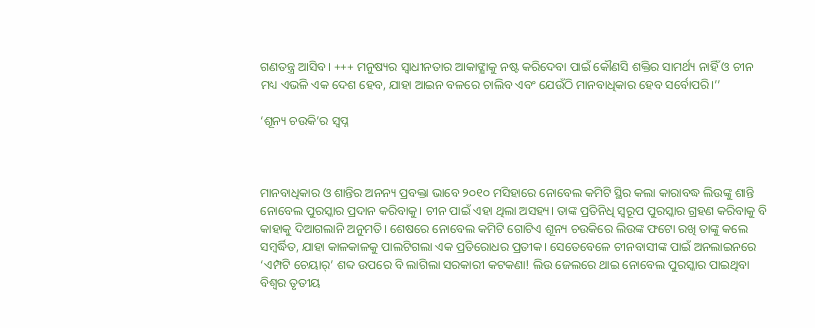ଗଣତନ୍ତ୍ର ଆସିବ। +++ ମନୁଷ୍ୟର ସ୍ବାଧୀନତାର ଆକାଙ୍କ୍ଷାକୁ ନଷ୍ଟ କରିଦେବା ପାଇଁ କୌଣସି ଶକ୍ତିର ସାମର୍ଥ୍ୟ ନାହିଁ ଓ ଚୀନ ମଧ୍ୟ ଏଭଳି ଏକ ଦେଶ ହେବ, ଯାହା ଆଇନ ବଳରେ ଚାଲିବ ଏବଂ ଯେଉଁଠି ମାନବାଧିକାର ହେବ ସର୍ବୋପରି।’’

‘ଶୂନ୍ୟ ଚଉକି’ର ସ୍ବପ୍ନ



ମାନବାଧିକାର ଓ ଶାନ୍ତିର ଅନନ୍ୟ ପ୍ରବକ୍ତା ଭାବେ ୨୦୧୦ ମସିହାରେ ନୋବେଲ କମିଟି ସ୍ଥିର କଲା କାରାବଦ୍ଧ ଲିଉଙ୍କୁ ଶାନ୍ତି ନୋବେଲ ପୁରସ୍କାର ପ୍ରଦାନ କରିବାକୁ। ଚୀନ ପାଇଁ ଏହା ଥିଲା ଅସହ୍ୟ। ତାଙ୍କ ପ୍ରତିନିଧି ସ୍ବରୂପ ପୁରସ୍କାର ଗ୍ରହଣ କରିବାକୁ ବି କାହାକୁ ଦିଆଗଲାନି ଅନୁମତି। ଶେଷରେ ନୋବେଲ କମିଟି ଗୋଟିଏ ଶୂନ୍ୟ ଚଉକିରେ ଲିଉଙ୍କ ଫଟୋ ରଖି ତାଙ୍କୁ କଲେ ସମ୍ବର୍ଦ୍ଧିତ, ଯାହା କାଳକାଳକୁ ପାଲଟିଗଲା ଏକ ପ୍ରତିରୋଧର ପ୍ରତୀକ। ସେତେବେଳେ ଚୀନବାସୀଙ୍କ ପାଇଁ ଅନଲାଇନରେ ‘ଏମ୍ପଟି ଚେୟାର୍’ ଶବ୍ଦ ଉପରେ ବି ଲାଗିଲା ସରକାରୀ କଟକଣା! ଲିଉ ଜେଲରେ ଥାଇ ନୋବେଲ ପୁରସ୍କାର ପାଇଥିବା ବିଶ୍ବର ତୃତୀୟ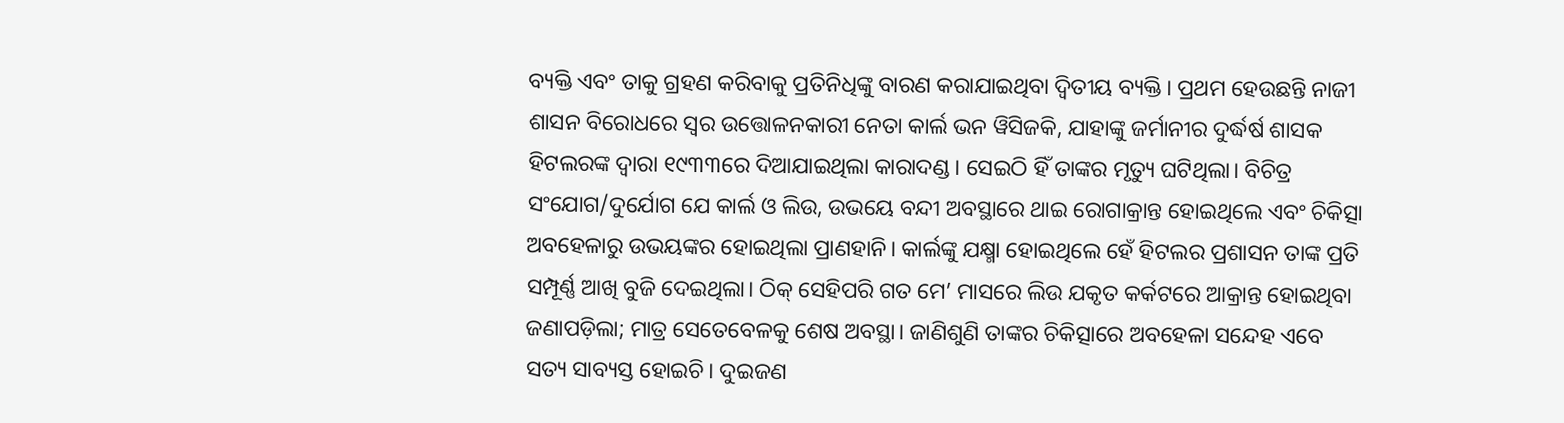ବ୍ୟକ୍ତି ଏବଂ ତାକୁ ଗ୍ରହଣ କରିବାକୁ ପ୍ରତିନିଧିଙ୍କୁ ବାରଣ କରାଯାଇଥିବା ଦ୍ବିତୀୟ ବ୍ୟକ୍ତି। ପ୍ରଥମ ହେଉଛନ୍ତି ନାଜୀ ଶାସନ ବିରୋଧରେ ସ୍ବର ଉତ୍ତୋଳନକାରୀ ନେତା କାର୍ଲ ଭନ ୱିସିଜକି, ଯାହାଙ୍କୁ ଜର୍ମାନୀର ଦୁର୍ଦ୍ଧର୍ଷ ଶାସକ ହିଟଲରଙ୍କ ଦ୍ବାରା ୧୯୩୩ରେ ଦିଆଯାଇଥିଲା କାରାଦଣ୍ଡ। ସେଇଠି ହିଁ ତାଙ୍କର ମୃତ୍ୟୁ ଘଟିଥିଲା। ବିଚିତ୍ର ସଂଯୋଗ/ଦୁର୍ଯୋଗ ଯେ କାର୍ଲ ଓ ଲିଉ, ଉଭୟେ ବନ୍ଦୀ ଅବସ୍ଥାରେ ଥାଇ ରୋଗାକ୍ରାନ୍ତ ହୋଇଥିଲେ ଏବଂ ଚିକିତ୍ସା ଅବହେଳାରୁ ଉଭୟଙ୍କର ହୋଇଥିଲା ପ୍ରାଣହାନି। କାର୍ଲଙ୍କୁ ଯକ୍ଷ୍ମା ହୋଇଥିଲେ ହେଁ ହିଟଲର ପ୍ରଶାସନ ତାଙ୍କ ପ୍ରତି ସମ୍ପୂର୍ଣ୍ଣ ଆଖି ବୁଜି ଦେଇଥିଲା। ଠିକ୍ ସେହିପରି ଗତ ମେ’ ମାସରେ ଲିଉ ଯକୃତ କର୍କଟରେ ଆକ୍ରାନ୍ତ ହୋଇଥିବା ଜଣାପଡ଼ିଲା; ମାତ୍ର ସେତେବେଳକୁ ଶେଷ ଅବସ୍ଥା। ଜାଣିଶୁଣି ତାଙ୍କର ଚିକିତ୍ସାରେ ଅବହେଳା ସନ୍ଦେହ ଏବେ ସତ୍ୟ ସାବ୍ୟସ୍ତ ହୋଇଚି। ଦୁଇଜଣ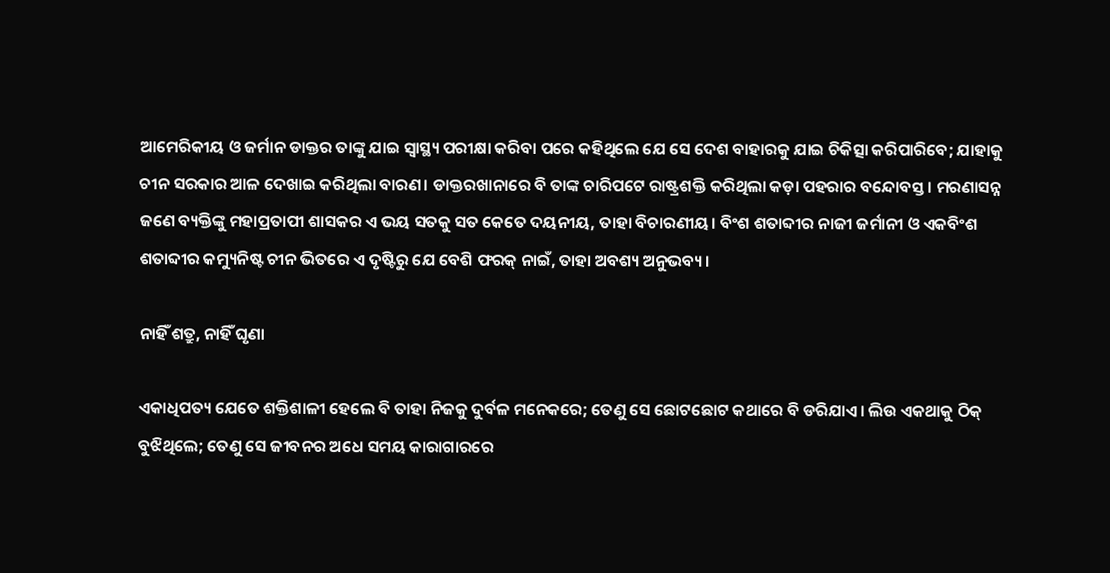ଆମେରିକୀୟ ଓ ଜର୍ମାନ ଡାକ୍ତର ତାଙ୍କୁ ଯାଇ ସ୍ବାସ୍ଥ୍ୟ ପରୀକ୍ଷା କରିବା ପରେ କହିଥିଲେ ଯେ ସେ ଦେଶ ବାହାରକୁ ଯାଇ ଚିକିତ୍ସା କରିପାରିବେ; ଯାହାକୁ ଚୀନ ସରକାର ଆଳ ଦେଖାଇ କରିଥିଲା ବାରଣ। ଡାକ୍ତରଖାନାରେ ବି ତାଙ୍କ ଚାରିପଟେ ରାଷ୍ଟ୍ରଶକ୍ତି କରିଥିଲା କଡ଼ା ପହରାର ବନ୍ଦୋବସ୍ତ। ମରଣାସନ୍ନ ଜଣେ ବ୍ୟକ୍ତିଙ୍କୁ ମହାପ୍ରତାପୀ ଶାସକର ଏ ଭୟ ସତକୁ ସତ କେତେ ଦୟନୀୟ, ତାହା ବିଚାରଣୀୟ। ବିଂଶ ଶତାବ୍ଦୀର ନାଜୀ ଜର୍ମାନୀ ଓ ଏକବିଂଶ ଶତାବ୍ଦୀର କମ୍ୟୁନିଷ୍ଟ ଚୀନ ଭିତରେ ଏ ଦୃଷ୍ଟିରୁ ଯେ ବେଶି ଫରକ୍ ନାଇଁ, ତାହା ଅବଶ୍ୟ ଅନୁଭବ୍ୟ।

ନାହିଁ ଶତ୍ରୁ, ନାହିଁ ଘୃଣା

ଏକାଧିପତ୍ୟ ଯେତେ ଶକ୍ତିଶାଳୀ ହେଲେ ବି ତାହା ନିଜକୁ ଦୁର୍ବଳ ମନେକରେ; ତେଣୁ ସେ ଛୋଟଛୋଟ କଥାରେ ବି ଡରିଯାଏ। ଲିଉ ଏକଥାକୁ ଠିକ୍ ବୁଝିଥିଲେ; ତେଣୁ ସେ ଜୀବନର ଅଧେ ସମୟ କାରାଗାରରେ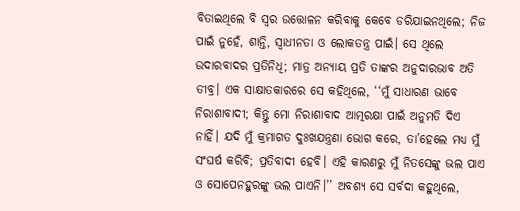ବିତାଇଥିଲେ ବି ସ୍ବର ଉତ୍ତୋଳନ କରିବାକୁ କେବେ ଡରିଯାଇନଥିଲେ; ନିଜ ପାଇଁ ନୁହେଁ, ଶାନ୍ତି, ସ୍ବାଧୀନତା ଓ ଲୋକତନ୍ତ୍ର ପାଇଁ। ସେ ଥିଲେ ଉଦାରବାଦର ପ୍ରତିନିଧି; ମାତ୍ର ଅନ୍ୟାୟ ପ୍ରତି ତାଙ୍କର ଅନୁଦାରଭାବ ଅତି ତୀବ୍ର। ଏକ ସାକ୍ଷାତକାରରେ ସେ କହିଥିଲେ, ‘‘ମୁଁ ସାଧାରଣ ଭାବେ ନିରାଶାବାଦୀ; କିନ୍ତୁ ମୋ ନିରାଶାବାଦ ଆତ୍ମରକ୍ଷା ପାଇଁ ଅନୁମତି ଦିଏ ନାହିଁ। ଯଦି ମୁଁ କ୍ରମାଗତ ଦୁଃଖଯନ୍ତ୍ରଣା ଭୋଗ କରେ, ତା’ହେଲେ ମଧ୍ୟ ମୁଁ ସଂଘର୍ଷ କରିବି; ପ୍ରତିବାଦୀ ହେବି। ଏହି କାରଣରୁ ମୁଁ ନିତସେଙ୍କୁ ଭଲ ପାଏ ଓ ସୋପେନହୁରଙ୍କୁ ଭଲ ପାଏନି।‌’’ ଅବଶ୍ୟ ସେ ସର୍ବଦା କହୁଥିଲେ,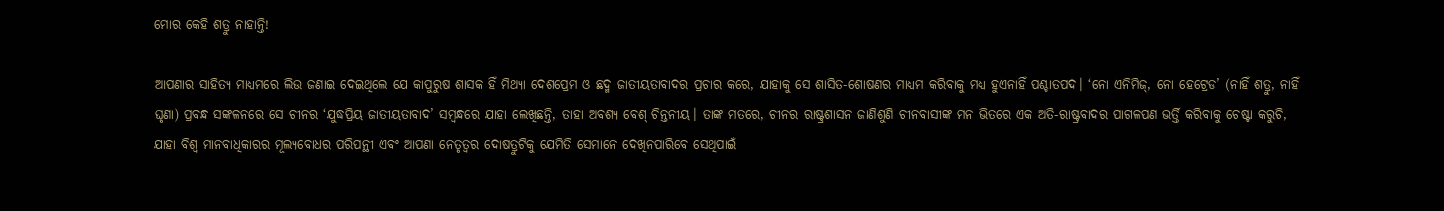ମୋର କେହି ଶତ୍ରୁ ନାହାନ୍ତି!

ଆପଣାର ସାହିତ୍ୟ ମାଧ୍ୟମରେ ଲିଉ ଜଣାଇ ଦେଇଥିଲେ ଯେ କାପୁରୁଷ ଶାସକ ହିଁ ମିଥ୍ୟା ଦେଶପ୍ରେମ ଓ ଛଦ୍ମ ଜାତୀୟତାବାଦର ପ୍ରଚାର କରେ, ଯାହାକୁ ସେ ଶାସିତ-ଶୋଷଣର ମାଧ୍ୟମ କରିବାକୁ ମଧ୍ୟ ହୁଏନାହିଁ ପଶ୍ଚାତପଦ। ‘ନୋ ଏନିମିଜ୍, ନୋ ହେଟ୍ରେଡ’ (ନାହିଁ ଶତ୍ରୁ, ନାହିଁ ଘୃଣା) ପ୍ରବନ୍ଧ ସଙ୍କଳନରେ ସେ ଚୀନର ‘ଯୁଦ୍ଧପ୍ରିୟ ଜାତୀୟତାବାଦ’ ସମ୍ବନ୍ଧରେ ଯାହା ଲେଖିଛନ୍ତି, ତାହା ଅବଶ୍ୟ ବେଶ୍ ଚିନ୍ତନୀୟ। ତାଙ୍କ ମତରେ, ଚୀନର ରାଷ୍ଟ୍ରଶାସନ ଜାଣିଶୁଣି ଚୀନବାସୀଙ୍କ ମନ ଭିତରେ ଏକ ଅତି-ରାଷ୍ଟ୍ରବାଦର ପାଗଳପଣ ଭର୍ତ୍ତି କରିବାକୁ ଚେଷ୍ଟା କରୁଚି, ଯାହା ବିଶ୍ବ ମାନବାଧିକାରର ମୂଲ୍ୟବୋଧର ପରିପନ୍ଥୀ ଏବଂ ଆପଣା ନେତୃତ୍ବର ଦୋଷତ୍ରୁଟିକୁ ଯେମିତି ସେମାନେ ଦେଖିନପାରିବେ ସେଥିପାଇଁ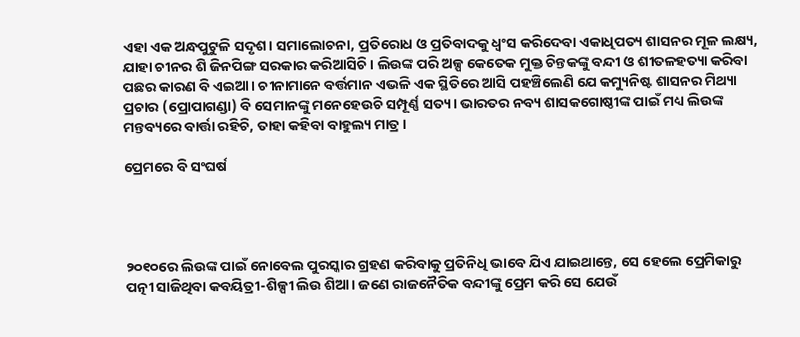ଏହା ଏକ ଅନ୍ଧପୁଟୁଳି ସଦୃଶ। ସମାଲୋଚନା, ପ୍ରତିରୋଧ ଓ ପ୍ରତିବାଦକୁ ଧ୍ବଂସ କରିଦେବା ଏକାଧିପତ୍ୟ ଶାସନର ମୂଳ ଲକ୍ଷ୍ୟ, ଯାହା ଚୀନର ଶି ଜିନପିଙ୍ଗ ସରକାର କରିଆସିଚି। ଲିଉଙ୍କ ପରି ଅଳ୍ପ କେତେକ ମୁକ୍ତ ଚିନ୍ତକଙ୍କୁ ବନ୍ଦୀ ଓ ଶୀତଳହତ୍ୟା କରିବା ପଛର କାରଣ ବି ଏଇଆ। ଚୀନାମାନେ ବର୍ତ୍ତମାନ ଏଭଳି ଏକ ସ୍ଥିତିରେ ଆସି ପହଞ୍ଚିଲେଣି ଯେ କମ୍ୟୁନିଷ୍ଟ ଶାସନର ମିଥ୍ୟା ପ୍ରଚାର (ପ୍ରୋପାଗଣ୍ଡା) ବି ସେମାନଙ୍କୁ ମନେହେଉଚି ସମ୍ପୂର୍ଣ୍ଣ ସତ୍ୟ। ଭାରତର ନବ୍ୟ ଶାସକଗୋଷ୍ଠୀଙ୍କ ପାଇଁ ମଧ୍ୟ ଲିଉଙ୍କ ମନ୍ତବ୍ୟରେ ବାର୍ତ୍ତା ରହିଚି, ତାହା କହିବା ବାହୁଲ୍ୟ ମାତ୍ର।

ପ୍ରେମରେ ବି ସଂଘର୍ଷ




୨୦୧୦ରେ ଲିଉଙ୍କ ପାଇଁ ନୋବେଲ ପୁରସ୍କାର ଗ୍ରହଣ କରିବାକୁ ପ୍ରତିନିଧି ଭାବେ ଯିଏ ଯାଇଥାନ୍ତେ, ସେ ହେଲେ ପ୍ରେମିକାରୁ ପତ୍ନୀ ସାଜିଥିବା କବୟିତ୍ରୀ-ଶିଳ୍ପୀ ଲିଉ ଶିଆ। ଜଣେ ରାଜନୈତିକ ବନ୍ଦୀଙ୍କୁ ପ୍ରେମ କରି ସେ ଯେଉଁ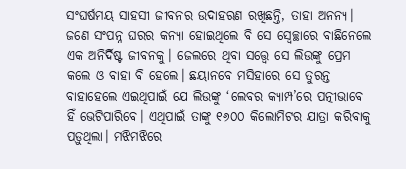ସଂଘର୍ଷମୟ ସାହସୀ ଜୀବନର ଉଦାହରଣ ରଖିଛନ୍ତି, ତାହା ଅନନ୍ୟ। ଜଣେ ସଂପନ୍ନ ଘରର କନ୍ୟା ହୋଇଥିଲେ ବି ସେ ସ୍ବେଚ୍ଛାରେ ବାଛିନେଲେ ଏକ ଅନିର୍ଦିଷ୍ଟ ଜୀବନକୁ। ଜେଲରେ ଥିବା ସତ୍ତ୍ବେ ସେ ଲିଉଙ୍କୁ ପ୍ରେମ କଲେ ଓ ବାହା ବି ହେଲେ। ଛୟାନବେ ମସିହାରେ ସେ ତୁରନ୍ତ ବାହାହେଲେ ଏଇଥିପାଇଁ ଯେ ଲିଉଙ୍କୁ ‘ଲେବର କ୍ୟାମ୍ପ’ରେ ପତ୍ନୀଭାବେ ହିଁ ଭେଟିପାରିବେ। ଏଥିପାଇଁ ତାଙ୍କୁ ୧୬୦୦ କିଲୋମିଟର ଯାତ୍ରା କରିବାକୁ ପଡ଼ୁଥିଲା। ମଝିମଝିରେ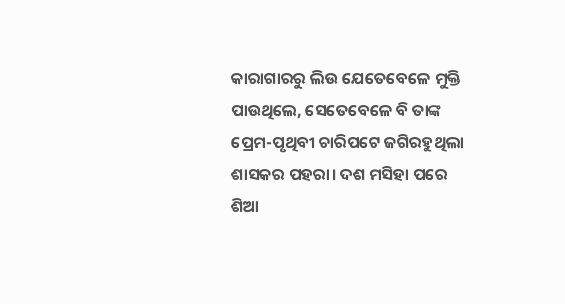କାରାଗାରରୁ ଲିଉ ଯେତେବେଳେ ମୁକ୍ତି ପାଉଥିଲେ, ସେତେବେଳେ ବି ତାଙ୍କ ପ୍ରେମ-ପୃଥିବୀ ଚାରିପଟେ ଜଗିରହୁଥିଲା ଶାସକର ପହରା। ଦଶ ମସିହା ପରେ ଶିଆ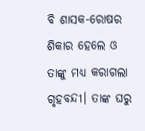ବି ଶାସକ-ରୋଷର ଶିକାର ହେଲେ ଓ ତାଙ୍କୁ ମଧ୍ୟ କରାଗଲା ଗୃହବନ୍ଦୀ। ତାଙ୍କ ଘରୁ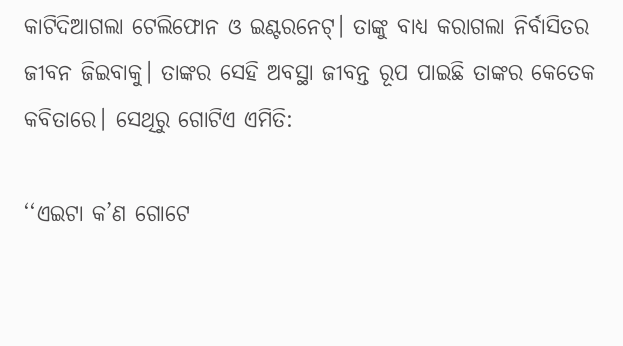କାଟିଦିଆଗଲା ଟେଲିଫୋନ ଓ ଇଣ୍ଟରନେଟ୍। ତାଙ୍କୁ ବାଧ୍ୟ କରାଗଲା ନିର୍ବାସିତର ଜୀବନ ଜିଇବାକୁ। ତାଙ୍କର ସେହି ଅବସ୍ଥା ଜୀବନ୍ତ ରୂପ ପାଇଛି ତାଙ୍କର କେତେକ କବିତାରେ। ସେଥିରୁ ଗୋଟିଏ ଏମିତି:

‘‘ଏଇଟା କ’ଣ ଗୋଟେ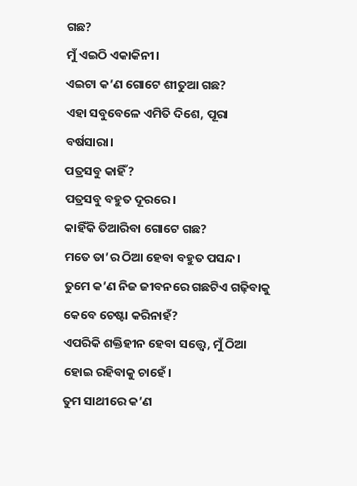ଗଛ?
ମୁଁ ଏଇଠି ଏକାକିନୀ।
ଏଇଟା କ’ଣ ଗୋଟେ ଶୀତୁଆ ଗଛ?
ଏହା ସବୁବେଳେ ଏମିତି ଦିଶେ, ପୂରା ବର୍ଷସାରା।
ପତ୍ରସବୁ କାହିଁ?
ପତ୍ରସବୁ ବହୁତ ଦୂରରେ।
କାହିଁକି ତିଆରିବା ଗୋଟେ ଗଛ?
ମତେ ତା’ର ଠିଆ ହେବା ବହୁତ ପସନ୍ଦ।
ତୁମେ କ’ଣ ନିଜ ଜୀବନରେ ଗଛଟିଏ ଗଢ଼ିବାକୁ କେବେ ଚେଷ୍ଟା କରିନାହଁ?
ଏପରିକି ଶକ୍ତିହୀନ ହେବା ସତ୍ତ୍ବେ, ମୁଁ ଠିଆ ହୋଇ ରହିବାକୁ ଚାହେଁ।
ତୁମ ସାଥୀରେ କ’ଣ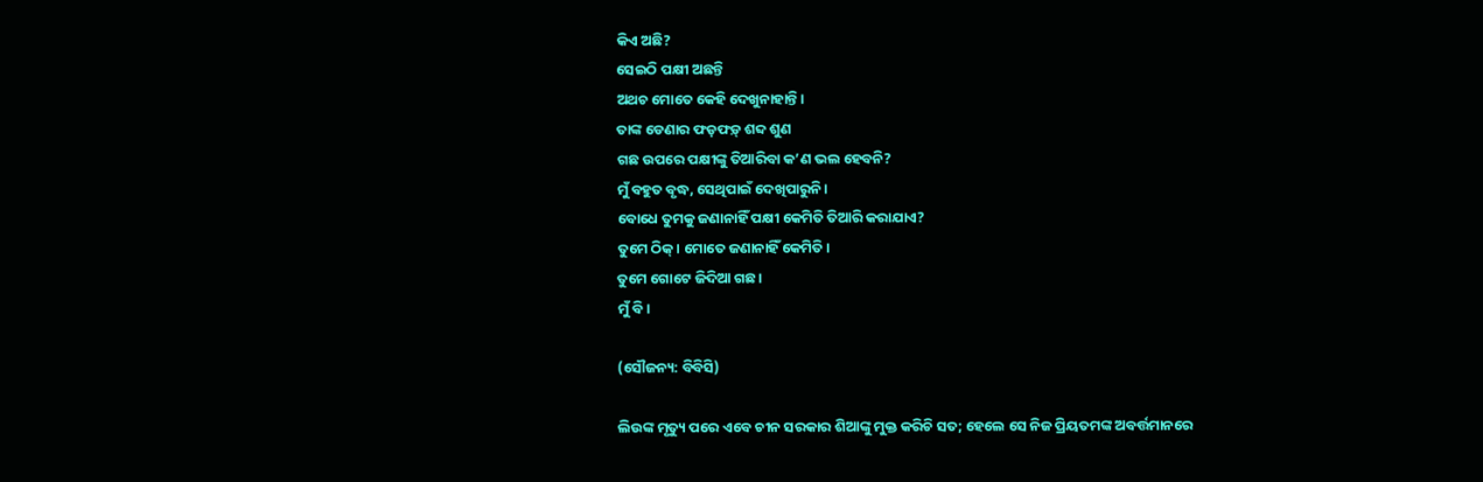କିଏ ଅଛି?
ସେଇଠି ପକ୍ଷୀ ଅଛନ୍ତି
ଅଥଚ ମୋତେ କେହି ଦେଖୁନାହାନ୍ତି।
ତାଙ୍କ ଡେଣାର ଫଡ଼ଫଡ଼୍ ଶବ୍ଦ ଶୁଣ
ଗଛ ଉପରେ ପକ୍ଷୀଙ୍କୁ ତିଆରିବା କ’ଣ ଭଲ ହେବନି?
ମୁଁ ବହୁତ ବୃଦ୍ଧ, ସେଥିପାଇଁ ଦେଖିପାରୁନି।
ବୋଧେ ତୁମକୁ ଜଣାନାହିଁ ପକ୍ଷୀ କେମିତି ତିଆରି କରାଯାଏ?
ତୁମେ ଠିକ୍। ମୋତେ ଜଣାନାହିଁ କେମିତି।
ତୁମେ ଗୋଟେ ଜିଦିଆ ଗଛ।
ମୁଁ ବି।

(ସୌଜନ୍ୟ: ବିବିସି)

ଲିଉଙ୍କ ମୃତ୍ୟୁ ପରେ ଏବେ ଚୀନ ସରକାର ଶିଆଙ୍କୁ ମୁକ୍ତ କରିଚି ସତ; ହେଲେ ସେ ନିଜ ପ୍ରିୟତମଙ୍କ ଅବର୍ତ୍ତମାନରେ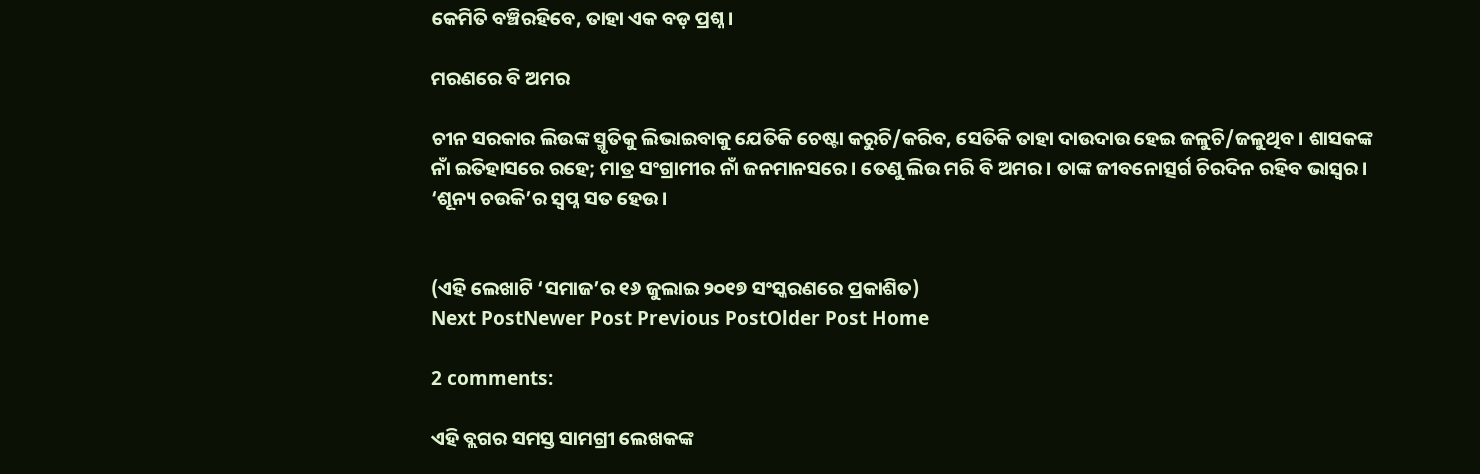କେମିତି ବଞ୍ଚିରହିବେ, ତାହା ଏକ ବଡ଼ ପ୍ରଶ୍ନ।

ମରଣରେ ବି ଅମର

ଚୀନ ସରକାର ଲିଉଙ୍କ ସ୍ମୃତିକୁ ଲିଭାଇବାକୁ ଯେତିକି ଚେଷ୍ଟା କରୁଚି/କରିବ, ସେତିକି ତାହା ଦାଉଦାଉ ହେଇ ଜଳୁଚି/ଜଳୁଥିବ। ଶାସକଙ୍କ ନାଁ ଇତିହାସରେ ରହେ; ମାତ୍ର ସଂଗ୍ରାମୀର ନାଁ ଜନମାନସରେ। ତେଣୁ ଲିଉ ମରି ବି ଅମର। ତାଙ୍କ ଜୀବନୋତ୍ସର୍ଗ ଚିରଦିନ ରହିବ ଭାସ୍ବର। ‘ଶୂନ୍ୟ ଚଉକି’ର ସ୍ବପ୍ନ ସତ ହେଉ।


(ଏହି ଲେଖାଟି ‘ସମାଜ’ର ୧୬ ଜୁଲାଇ ୨୦୧୭ ସଂସ୍କରଣରେ ପ୍ରକାଶିତ)
Next PostNewer Post Previous PostOlder Post Home

2 comments:

ଏହି ବ୍ଲଗର ସମସ୍ତ ସାମଗ୍ରୀ ଲେଖକଙ୍କ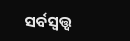ସର୍ବସ୍ବତ୍ତ୍ବ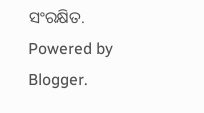ସଂରକ୍ଷିତ. Powered by Blogger.